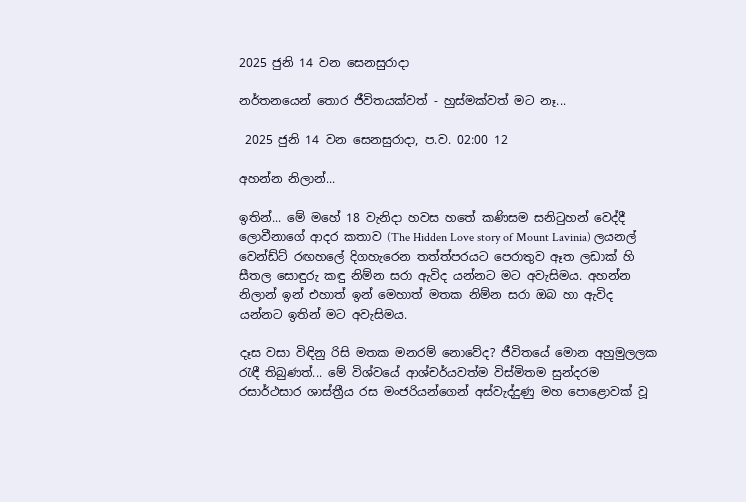2025 ජුනි 14 වන සෙනසුරාදා

නර්තනයෙන් තොර ජීවිතයක්වත් - හුස්මක්වත් මට නෑ...

 2025 ජුනි 14 වන සෙනසුරාදා, ප.ව. 02:00 12

අහන්න නිලාන්...

ඉතින්... මේ මහේ 18 වැනිදා හවස හතේ කණිසම සනිටුහන් වෙද්දී ලොවීනාගේ ආදර කතාව (The Hidden Love story of Mount Lavinia) ලයනල් වෙන්ඩ්ට් රඟහලේ දිගහැරෙන තත්ත්පරයට පෙරාතුව ඈත ලඩාක් හි සීතල සොඳුරු කඳු නිම්න සරා ඇවිද යන්නට මට අවැසිමය. අහන්න නිලාන් ඉන් එහාත් ඉන් මෙහාත් මතක නිම්න සරා ඔබ හා ඇවිද යන්නට ඉතින් මට අවැසිමය.

දෑස වසා විඳිනු රිසි මතක මනරම් නොවේද? ජීවිතයේ මොන අහුමුලලක රැඳී තිබුණත්... මේ විශ්වයේ ආශ්චර්යවත්ම විස්මිතම සුන්දරම රසාර්ථසාර ශාස්ත්‍රීය රස මංජරියන්ගෙන් අස්වැද්දුණු මහ පොළොවක් වූ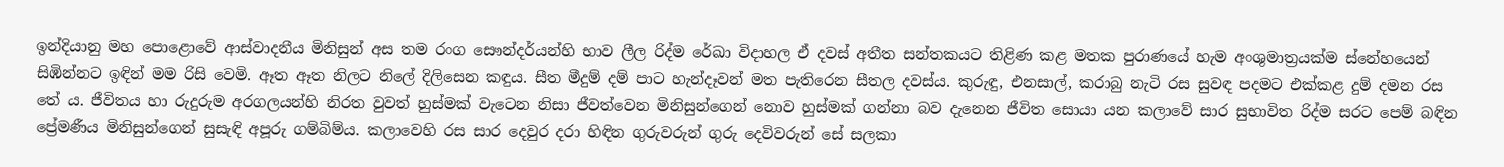ඉන්දියානු මහ පොළොවේ ආස්වාදනීය මිනිසුන් අස තම රංග සෞන්දර්යන්හි භාව ලීල රිද්ම රේඛා විදාහල ඒ දවස් අතීත සන්තකයට තිළිණ කළ මතක පුරාණයේ හැම අංශුමාත්‍රයක්ම ස්නේහයෙන් සිඹින්නට ඉඳින් මම රිසි වෙමි. ඈත ඈත නිලට නිලේ දිලිසෙන කඳුය. සීත මීදුම් දම් පාට හැන්දෑවන් මත පැතිරෙන සීතල දවස්ය. කුරුඳු, එනසාල්, කරාබු නැටි රස සුවඳ පදමට එක්කළ දුම් දමන රස තේ ය. ජීවිතය හා රුදුරුම අරගලයන්හි නිරත වුවත් හුස්මක් වැටෙන නිසා ජීවත්වෙන මිනිසුන්ගෙන් නොව හුස්මක් ගන්නා බව දැනෙන ජීවිත සොයා යන කලාවේ සාර සුභාවිත රිද්ම සරට පෙම් බඳින ප්‍රේමණීය මිනිසුන්ගෙන් සුසැඳි අපූරු ගම්බිම්ය. කලාවෙහි රස සාර දෙවුර දරා හිඳින ගුරුවරුන් ගුරු දෙවිවරුන් සේ සලකා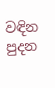වඳින පුදන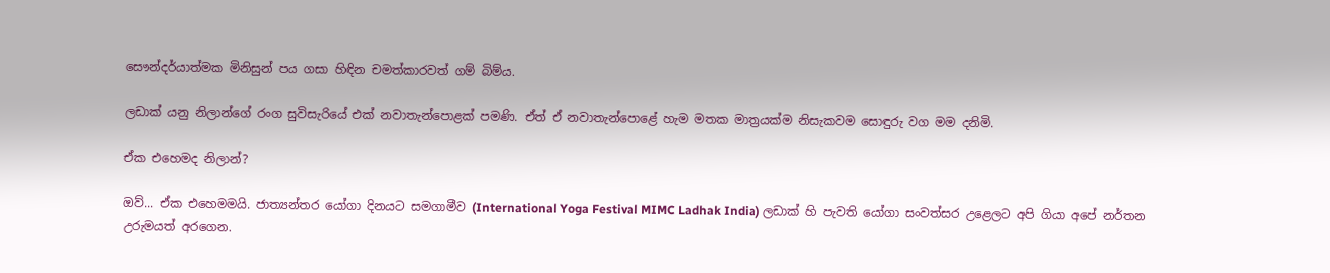සෞන්දර්යාත්මක මිනිසුන් පය ගසා හිඳින චමත්කාරවත් ගම් බිම්ය.

ලඩාක් යනු නිලාන්ගේ රංග සුවිසැරියේ එක් නවාතැන්පොළක් පමණි. ඒත් ඒ නවාතැන්පොළේ හැම මතක මාත්‍රයක්ම නිසැකවම සොඳුරු වග මම දනිමි.

ඒක එහෙමද නිලාන්?

ඔව්... ඒක එහෙමමයි. ජාත්‍යන්තර යෝගා දිනයට සමගාමීව (International Yoga Festival MIMC Ladhak India) ලඩාක් හි පැවති යෝගා සංවත්සර උළෙලට අපි ගියා අපේ නර්තන උරුමයත් අරගෙන.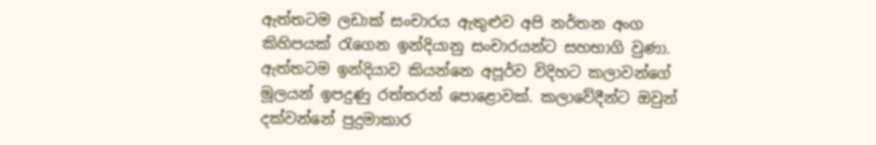ඇත්තටම ලඩාක් සංචාරය ඇතුළුව අපි නර්තන අංග කිහිපයක් රැගෙන ඉන්දියානු සංචාරයන්ට සහභාගි වුණා. ඇත්තටම ඉන්දියාව කියන්නෙ අපූර්ව විදිහට කලාවන්ගේ මූලයන් ඉපදුණු රත්තරන් පොළොවක්. කලාවේදීන්ට ඔවුන් දක්වන්නේ පුදුමාකාර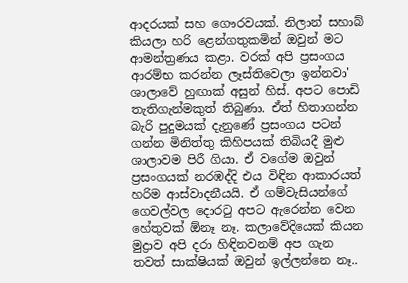ආදරයක් සහ ගෞරවයක්. නිලාන් සහාබ් කියලා හරි ළෙන්ගතුකමින් ඔවුන් මට ආමන්ත්‍රණය කළා. වරක් අපි ප්‍රසංගය ආරම්භ කරන්න ලෑස්තිවෙලා ඉන්නවා' ශාලාවේ හුඟාක් අසුන් හිස්. අපට පොඩි තැතිගැන්මකුත් තිබුණා. ඒත් හිතාගන්න බැරි පුදුමයක් දැනුණේ ප්‍රසංගය පටන් ගන්න මිනිත්තු කිහිපයක් තිබියදී මුළු ශාලාවම පිරී ගියා. ඒ වගේම ඔවුන් ප්‍රසංගයක් නරඹද්දි එය විඳින ආකාරයත් හරිම ආස්වාදනීයයි. ඒ ගම්වැසියන්ගේ ගෙවල්වල දොරටු අපට ඇරෙන්න වෙන හේතුවක් ඕනෑ නෑ. කලාවේදියෙක් කියන මුද්‍රාව අපි දරා හිඳිනවනම් අප ගැන තවත් සාක්ෂියක් ඔවුන් ඉල්ලන්නෙ නෑ..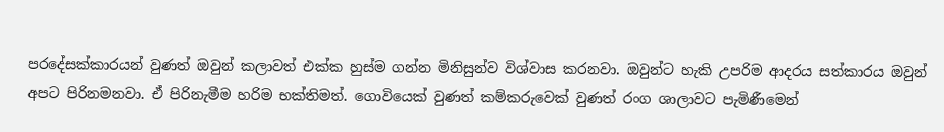පරදේසක්කාරයන් වුණත් ඔවුන් කලාවත් එක්ක හුස්ම ගන්න මිනිසුන්ව විශ්වාස කරනවා. ඔවුන්ට හැකි උපරිම ආදරය සත්කාරය ඔවුන් අපට පිරිනමනවා. ඒ පිරිනැමීම හරිම භක්තිමත්. ගොවියෙක් වුණත් කම්කරුවෙක් වුණත් රංග ශාලාවට පැමිණීමෙන්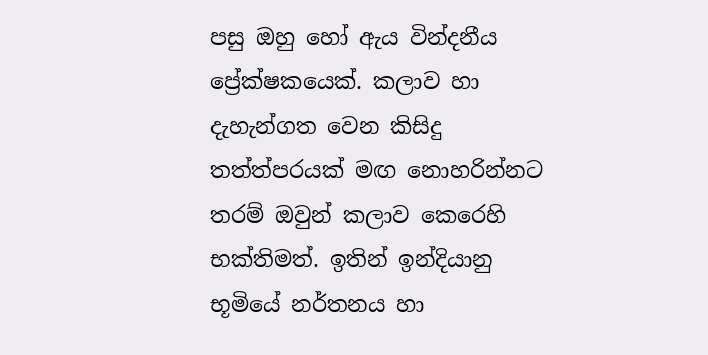පසු ඔහු හෝ ඇය වින්දනීය ප්‍රේක්ෂකයෙක්. කලාව හා දැහැන්ගත වෙන කිසිදු තත්ත්පරයක් මඟ නොහරින්නට තරම් ඔවුන් කලාව කෙරෙහි භක්තිමත්. ඉතින් ඉන්දියානු භූමියේ නර්තනය හා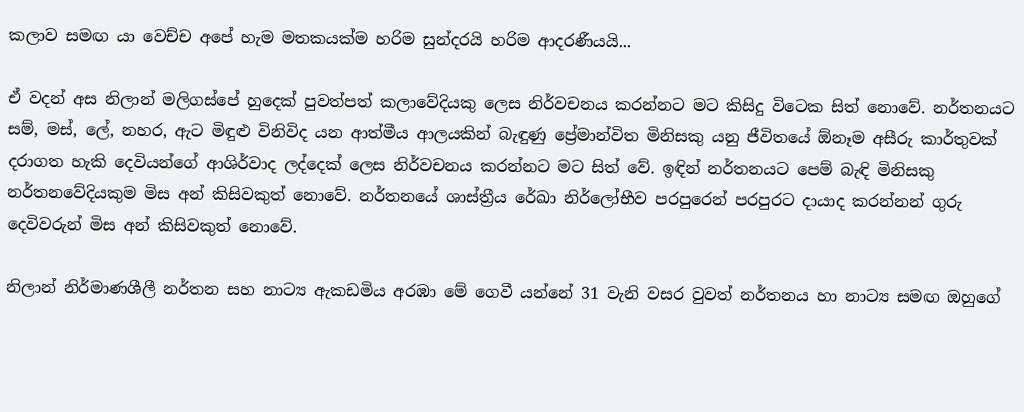කලාව සමඟ යා වෙච්ච අපේ හැම මතකයක්ම හරිම සුන්දරයි හරිම ආදරණීයයි...

ඒ වදන් අස නිලාන් මලිගස්පේ හුදෙක් පුවත්පත් කලාවේදියකු ලෙස නිර්වචනය කරන්නට මට කිසිදු විටෙක සිත් නොවේ. නර්තනයට සම්, මස්, ලේ, නහර, ඇට මිඳුළු විනිවිද යන ආත්මීය ආලයකින් බැඳුණු ප්‍රේමාන්විත මිනිසකු යනු ජීවිතයේ ඕනෑම අසීරු කාර්තුවක් දරාගත හැකි දෙවියන්ගේ ආශිර්වාද ලද්දෙක් ලෙස නිර්වචනය කරන්නට මට සිත් වේ. ඉඳින් නර්තනයට පෙම් බැඳි මිනිසකු නර්තනවේදියකුම මිස අන් කිසිවකුත් නොවේ. නර්තනයේ ශාස්ත්‍රීය රේඛා නිර්ලෝභීව පරපුරෙන් පරපුරට දායාද කරන්නන් ගුරු දෙවිවරුන් මිස අන් කිසිවකුත් නොවේ.

නිලාන් නිර්මාණශීලී නර්තන සහ නාට්‍ය ඇකඩමිය අරඹා මේ ගෙවී යන්නේ 31 වැනි වසර වුවත් නර්තනය හා නාට්‍ය සමඟ ඔහුගේ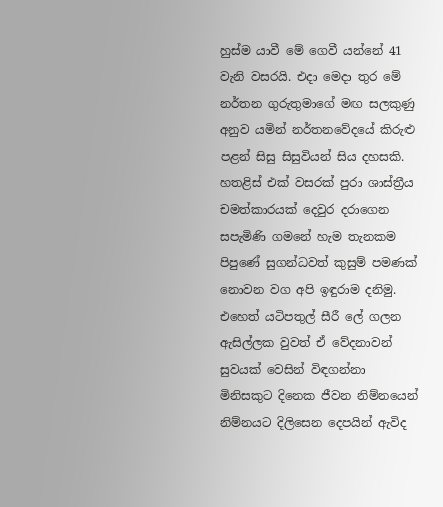හුස්ම යාවී මේ ගෙවී යන්නේ 41 වැනි වසරයි. එදා මෙදා තුර මේ නර්තන ගුරුතුමාගේ මඟ සලකුණු අනුව යමින් නර්තනවේදයේ කිරුළු පළන් සිසු සිසුවියන් සිය දහසකි. හතළිස් එක් වසරක් පුරා ශාස්ත්‍රීය චමත්කාරයක් දෙවුර දරාගෙන සපැමිණි ගමනේ හැම තැනකම පිපුණේ සුගන්ධවත් කුසුම් පමණක් නොවන වග අපි ඉඳුරාම දනිමු. එහෙත් යටිපතුල් සීරී ලේ ගලන ඇසිල්ලක වුවත් ඒ වේදනාවන් සුවයක් වෙසින් විඳගන්නා මිනිසකුට දිනෙක ජීවන නිම්නයෙන් නිම්නයට දිලිසෙන දෙපයින් ඇවිද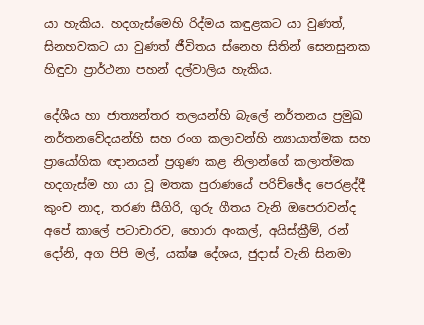යා හැකිය. හදගැස්මෙහි රිද්මය කඳුළකට යා වුණත්, සිනහවකට යා වුණත් ජීවිතය ස්නෙහ සිතින් සෙනසුනක හිඳුවා ප්‍රාර්ථනා පහන් දල්වාලිය හැකිය.

දේශීය හා ජාත්‍යන්තර තලයන්හි බැලේ නර්තනය ප්‍රමුඛ නර්තනවේදයන්හි සහ රංග කලාවන්හි න්‍යායාත්මක සහ ප්‍රායෝගික ඥානයන් ප්‍රගුණ කළ නිලාන්ගේ කලාත්මක හදගැස්ම හා යා වූ මතක පුරාණයේ පරිච්ඡේද පෙරළද්දී කුංච නාද, තරණ සීගිරි, ගුරු ගීතය වැනි ඔපෙරාවන්ද අපේ කාලේ පටාචාරව, හොරා අංකල්, අයිස්ක්‍රීම්, රන් දෝනි, අග පිපි මල්, යක්ෂ දේශය, ජුදාස් වැනි සිනමා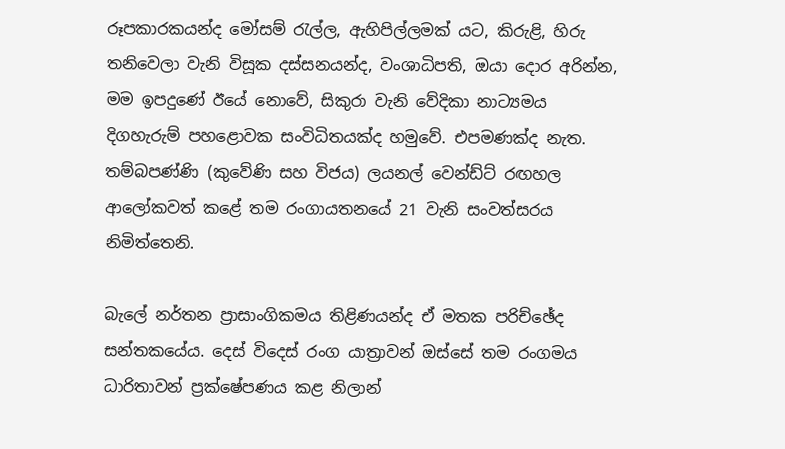රූපකාරකයන්ද මෝසම් රැල්ල, ඇහිපිල්ලමක් යට, කිරුළි, හිරු තනිවෙලා වැනි විසූක දස්සනයන්ද, වංශාධිපති, ඔයා දොර අරින්න, මම ඉපදුණේ ඊයේ නොවේ, සිකුරා වැනි වේදිකා නාට්‍යමය දිගහැරුම් පහළොවක සංවිධිතයක්ද හමුවේ. එපමණක්ද නැත. තම්බපණ්ණි (කුවේණි සහ විජය) ලයනල් වෙන්ඩ්ට් රඟහල ආලෝකවත් කළේ තම රංගායතනයේ 21 වැනි සංවත්සරය නිමිත්තෙනි.

බැලේ නර්තන ප්‍රාසාංගිකමය තිළිණයන්ද ඒ මතක පරිච්ඡේද සන්තකයේය. දෙස් විදෙස් රංග යාත්‍රාවන් ඔස්සේ තම රංගමය ධාරිතාවන් ප්‍රක්ෂේපණය කළ නිලාන්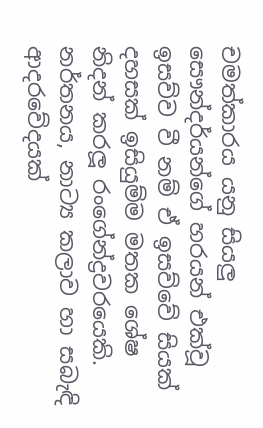චමත්කාරය යනු සියලු සෞන්දර්යන්ගේ හරයන් එක්වූ ඉසව්ව වී නම් ඒ ඉසව්වේ සියක් දහසක් ඉසියුම්ම මතක ශේෂ නිදන් කරලූ රංගේන්ද්‍රවරයෙකි. නර්තනය, නාට්‍ය කලාව හා සබැඳි ආදරවේදයක්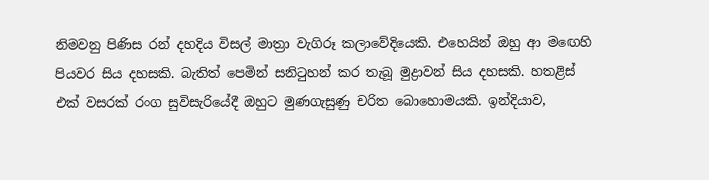නිමවනු පිණිස රන් දහදිය විසල් මාත්‍රා වැගිරූ කලාවේදියෙකි. එහෙයින් ඔහු ආ මඟෙහි පියවර සිය දහසකි. බැතිත් පෙමින් සනිටුහන් කර තැබූ මුද්‍රාවන් සිය දහසකි. හතළිස් එක් වසරක් රංග සුවිසැරියේදී ඔහුට මුණගැසුණු චරිත බොහොමයකි. ඉන්දියාව,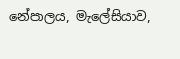නේපාලය, මැලේසියාව,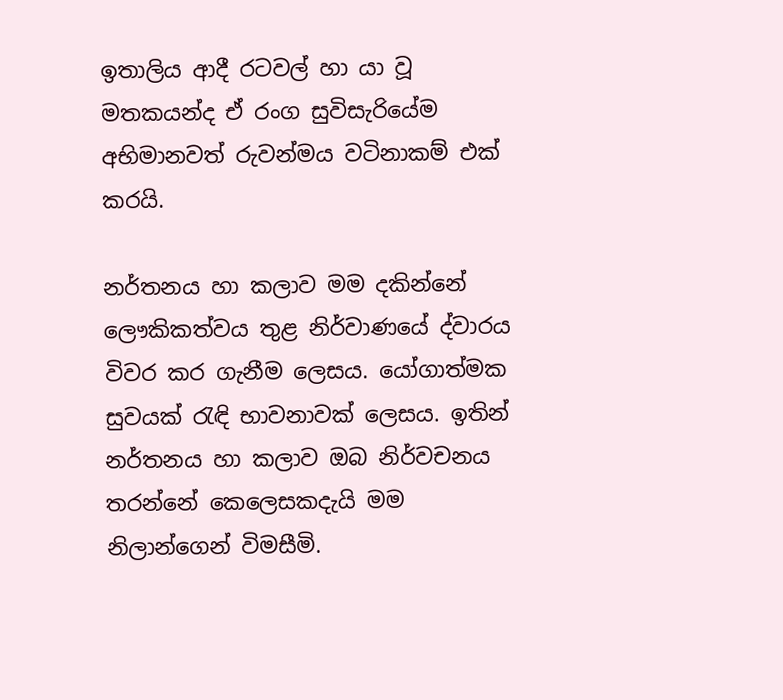ඉතාලිය ආදී රටවල් හා යා වූ මතකයන්ද ඒ රංග සුවිසැරියේම අභිමානවත් රුවන්මය වටිනාකම් එක් කරයි.

නර්තනය හා කලාව මම දකින්නේ ලෞකිකත්වය තුළ නිර්වාණයේ ද්වාරය විවර කර ගැනීම ලෙසය. යෝගාත්මක සුවයක් රැඳි භාවනාවක් ලෙසය. ඉතින් නර්තනය හා කලාව ඔබ නිර්වචනය තරන්නේ කෙලෙසකදැයි මම නිලාන්ගෙන් විමසීමි.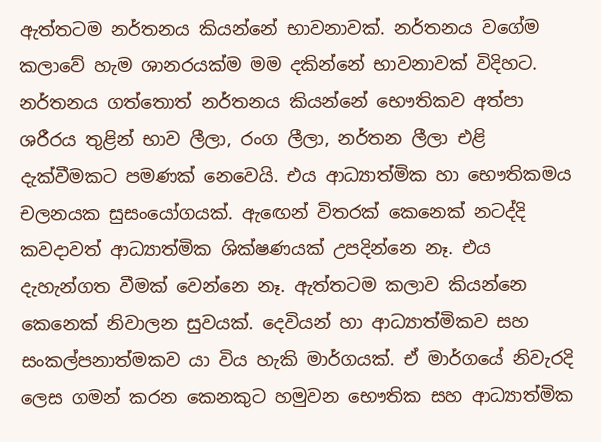ඇත්තටම නර්තනය කියන්නේ භාවනාවක්. නර්තනය වගේම කලාවේ හැම ශානරයක්ම මම දකින්නේ භාවනාවක් විදිහට. නර්තනය ගත්තොත් නර්තනය කියන්නේ භෞතිකව අත්පා ශරීරය තුළින් භාව ලීලා, රංග ලීලා, නර්තන ලීලා එළි දැක්වීමකට පමණක් නෙවෙයි. එය ආධ්‍යාත්මික හා භෞතිකමය චලනයක සුසංයෝගයක්. ඇඟෙන් විතරක් කෙනෙක් නටද්දි කවදාවත් ආධ්‍යාත්මික ශික්ෂණයක් උපදින්නෙ නෑ. එය දැහැන්ගත වීමක් වෙන්නෙ නෑ. ඇත්තටම කලාව කියන්නෙ කෙනෙක් නිවාලන සුවයක්. දෙවියන් හා ආධ්‍යාත්මිකව සහ සංකල්පනාත්මකව යා විය හැකි මාර්ගයක්. ඒ මාර්ගයේ නිවැරදි ලෙස ගමන් කරන කෙනකුට හමුවන භෞතික සහ ආධ්‍යාත්මික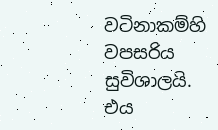වටිනාකම්හි වපසරිය සුවිශාලයි. එය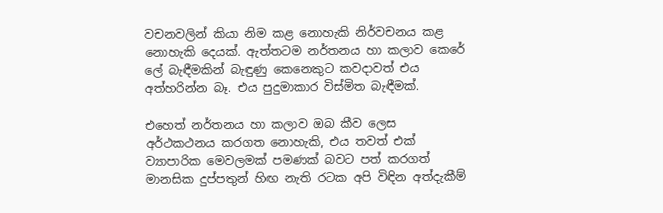වචනවලින් කියා නිම කළ නොහැකි නිර්වචනය කළ නොහැකි දෙයක්. ඇත්තටම නර්තනය හා කලාව කෙරේ ලේ බැඳීමකින් බැඳුණු කෙනෙකුට කවදාවත් එය අත්හරින්න බෑ. එය පුදුමාකාර විස්මිත බැඳීමක්.

එහෙත් නර්තනය හා කලාව ඔබ කීව ලෙස අර්ථකථනය කරගත නොහැකි, එය තවත් එක් ව්‍යාපාරික මෙවලමක් පමණක් බවට පත් කරගත් මානසික දුප්පතුන් හිඟ නැති රටක අපි විඳින අත්දැකීම්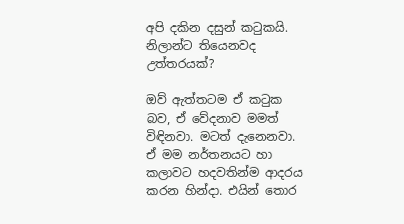අපි දකින දසුන් කටුකයි. නිලාන්ට තියෙනවද උත්තරයක්?

ඔව් ඇත්තටම ඒ කටුක බව, ඒ වේදනාව මමත් විඳිනවා. මටත් දැනෙනවා. ඒ මම නර්තනයට හා කලාවට හදවතින්ම ආදරය කරන හින්දා. එයින් තොර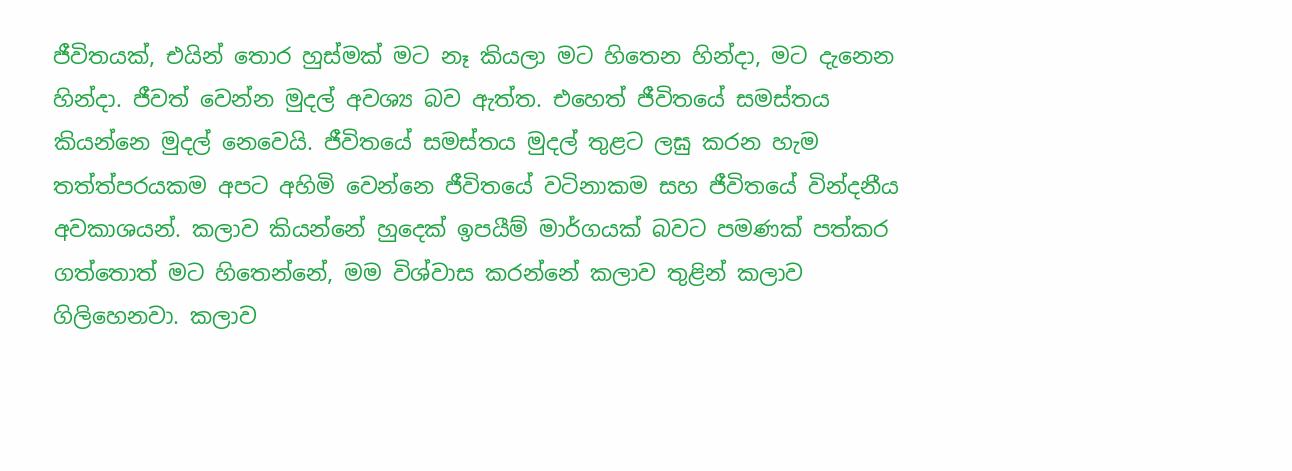ජීවිතයක්, එයින් තොර හුස්මක් මට නෑ කියලා මට හිතෙන හින්දා, මට දැනෙන හින්දා. ජීවත් වෙන්න මුදල් අවශ්‍ය බව ඇත්ත. එහෙත් ජීවිතයේ සමස්තය කියන්නෙ මුදල් නෙවෙයි. ජීවිතයේ සමස්තය මුදල් තුළට ලඝු කරන හැම තත්ත්පරයකම අපට අහිමි වෙන්නෙ ජීවිතයේ වටිනාකම සහ ජීවිතයේ වින්දනීය අවකාශයන්. කලාව කියන්නේ හුදෙක් ඉපයීම් මාර්ගයක් බවට පමණක් පත්කර ගත්තොත් මට හිතෙන්නේ, මම විශ්වාස කරන්නේ කලාව තුළින් කලාව ගිලිහෙනවා. කලාව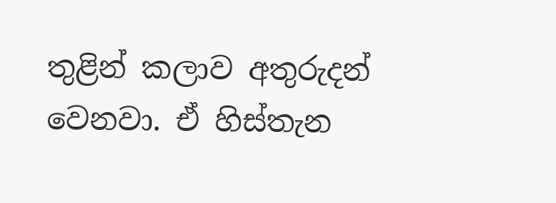තුළින් කලාව අතුරුදන් වෙනවා. ඒ හිස්තැන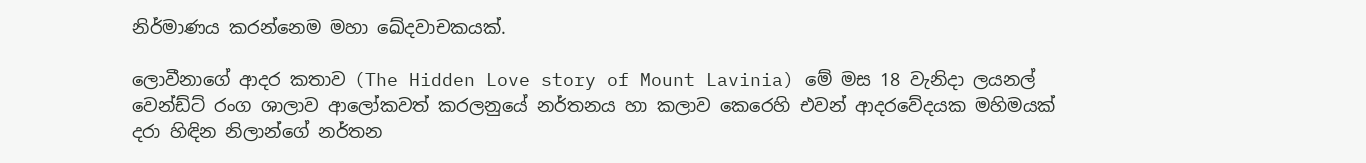නිර්මාණය කරන්නෙම මහා ඛේදවාචකයක්.

ලොවීනාගේ ආදර කතාව (The Hidden Love story of Mount Lavinia) මේ මස 18 වැනිදා ලයනල් වෙන්ඩ්ට් රංග ශාලාව ආලෝකවත් කරලනුයේ නර්තනය හා කලාව කෙරෙහි එවන් ආදරවේදයක මහිමයක් දරා හිඳින නිලාන්ගේ නර්තන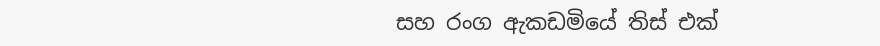සහ රංග ඇකඩමියේ තිස් එක්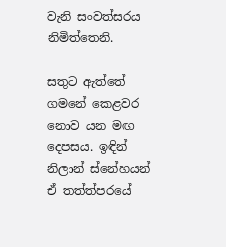වැනි සංවත්සරය නිමිත්තෙනි.

සතුට ඇත්තේ ගමනේ කෙළවර නොව යන මඟ දෙපසය. ඉඳින් නිලාන් ස්නේහයන් ඒ තත්ත්පරයේ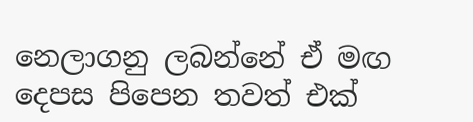නෙලාගනු ලබන්නේ ඒ මඟ දෙපස පිපෙන තවත් එක්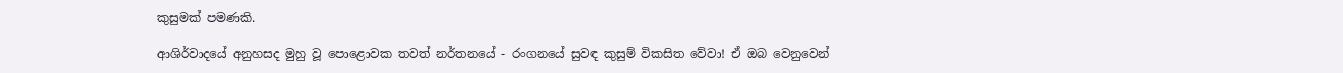කුසුමක් පමණකි.

ආශිර්වාදයේ අනුහසද මුහු වූ පොළොවක තවත් නර්තනයේ - රංගනයේ සුවඳ කුසුම් විකසිත වේවා! ඒ ඔබ වෙනුවෙන්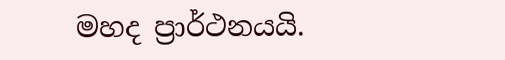මහද ප්‍රාර්ථනයයි.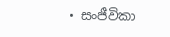• සංජීවිකා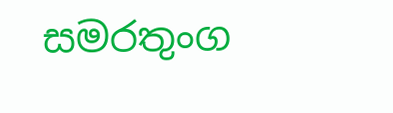සමරතුංග